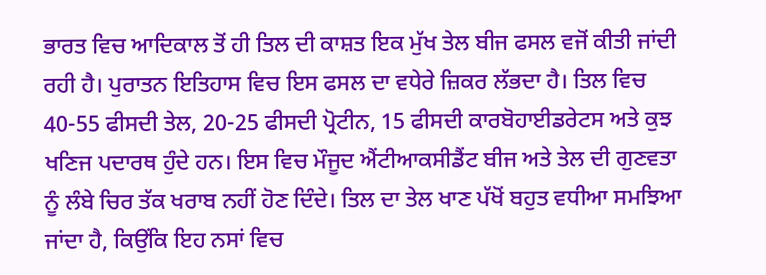ਭਾਰਤ ਵਿਚ ਆਦਿਕਾਲ ਤੋਂ ਹੀ ਤਿਲ ਦੀ ਕਾਸ਼ਤ ਇਕ ਮੁੱਖ ਤੇਲ ਬੀਜ ਫਸਲ ਵਜੋਂ ਕੀਤੀ ਜਾਂਦੀ ਰਹੀ ਹੈ। ਪੁਰਾਤਨ ਇਤਿਹਾਸ ਵਿਚ ਇਸ ਫਸਲ ਦਾ ਵਧੇਰੇ ਜ਼ਿਕਰ ਲੱਭਦਾ ਹੈ। ਤਿਲ ਵਿਚ 40-55 ਫੀਸਦੀ ਤੇਲ, 20-25 ਫੀਸਦੀ ਪ੍ਰੋਟੀਨ, 15 ਫੀਸਦੀ ਕਾਰਬੋਹਾਈਡਰੇਟਸ ਅਤੇ ਕੁਝ ਖਣਿਜ ਪਦਾਰਥ ਹੁੰਦੇ ਹਨ। ਇਸ ਵਿਚ ਮੌਜੂਦ ਐਂਟੀਆਕਸੀਡੈਂਟ ਬੀਜ ਅਤੇ ਤੇਲ ਦੀ ਗੁਣਵਤਾ ਨੂੰ ਲੰਬੇ ਚਿਰ ਤੱਕ ਖਰਾਬ ਨਹੀਂ ਹੋਣ ਦਿੰਦੇ। ਤਿਲ ਦਾ ਤੇਲ ਖਾਣ ਪੱਖੋਂ ਬਹੁਤ ਵਧੀਆ ਸਮਝਿਆ ਜਾਂਦਾ ਹੈ, ਕਿਉਂਕਿ ਇਹ ਨਸਾਂ ਵਿਚ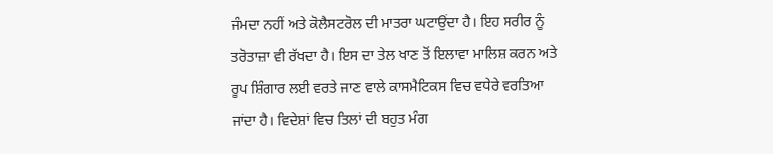ਜੰਮਦਾ ਨਹੀਂ ਅਤੇ ਕੋਲੈਸਟਰੋਲ ਦੀ ਮਾਤਰਾ ਘਟਾਉਂਦਾ ਹੈ। ਇਹ ਸਰੀਰ ਨੂੰ ਤਰੋਤਾਜ਼ਾ ਵੀ ਰੱਖਦਾ ਹੈ। ਇਸ ਦਾ ਤੇਲ ਖਾਣ ਤੋਂ ਇਲਾਵਾ ਮਾਲਿਸ਼ ਕਰਨ ਅਤੇ ਰੂਪ ਸ਼ਿੰਗਾਰ ਲਈ ਵਰਤੇ ਜਾਣ ਵਾਲੇ ਕਾਸਮੈਟਿਕਸ ਵਿਚ ਵਧੇਰੇ ਵਰਤਿਆ ਜਾਂਦਾ ਹੈ। ਵਿਦੇਸ਼ਾਂ ਵਿਚ ਤਿਲਾਂ ਦੀ ਬਹੁਤ ਮੰਗ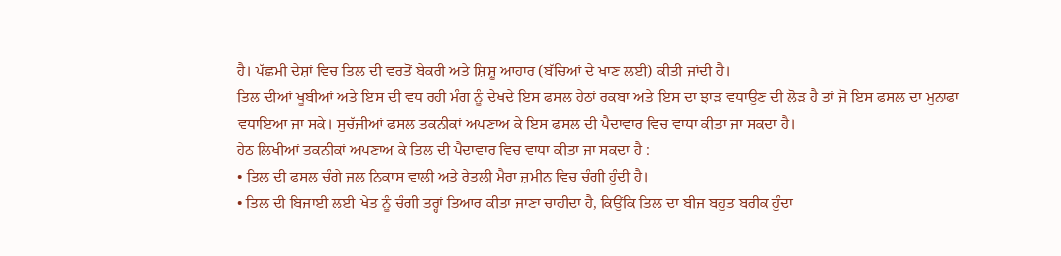ਹੈ। ਪੱਛਮੀ ਦੇਸ਼ਾਂ ਵਿਚ ਤਿਲ ਦੀ ਵਰਤੋਂ ਬੇਕਰੀ ਅਤੇ ਸ਼ਿਸ਼ੂ ਆਹਾਰ (ਬੱਚਿਆਂ ਦੇ ਖਾਣ ਲਈ) ਕੀਤੀ ਜਾਂਦੀ ਹੈ।
ਤਿਲ ਦੀਆਂ ਖੂਬੀਆਂ ਅਤੇ ਇਸ ਦੀ ਵਧ ਰਹੀ ਮੰਗ ਨੂੰ ਦੇਖਦੇ ਇਸ ਫਸਲ ਹੇਠਾਂ ਰਕਬਾ ਅਤੇ ਇਸ ਦਾ ਝਾੜ ਵਧਾਉਣ ਦੀ ਲੋੜ ਹੈ ਤਾਂ ਜੋ ਇਸ ਫਸਲ ਦਾ ਮੁਨਾਫਾ ਵਧਾਇਆ ਜਾ ਸਕੇ। ਸੁਚੱਜੀਆਂ ਫਸਲ ਤਕਨੀਕਾਂ ਅਪਣਾਅ ਕੇ ਇਸ ਫਸਲ ਦੀ ਪੈਦਾਵਾਰ ਵਿਚ ਵਾਧਾ ਕੀਤਾ ਜਾ ਸਕਦਾ ਹੈ।
ਹੇਠ ਲਿਖੀਆਂ ਤਕਨੀਕਾਂ ਅਪਣਾਅ ਕੇ ਤਿਲ ਦੀ ਪੈਦਾਵਾਰ ਵਿਚ ਵਾਧਾ ਕੀਤਾ ਜਾ ਸਕਦਾ ਹੈ :
• ਤਿਲ ਦੀ ਫਸਲ ਚੰਗੇ ਜਲ ਨਿਕਾਸ ਵਾਲੀ ਅਤੇ ਰੇਤਲੀ ਮੈਰਾ ਜ਼ਮੀਨ ਵਿਚ ਚੰਗੀ ਹੁੰਦੀ ਹੈ।
• ਤਿਲ ਦੀ ਬਿਜਾਈ ਲਈ ਖੇਤ ਨੂੰ ਚੰਗੀ ਤਰ੍ਹਾਂ ਤਿਆਰ ਕੀਤਾ ਜਾਣਾ ਚਾਹੀਦਾ ਹੈ, ਕਿਉਂਕਿ ਤਿਲ ਦਾ ਬੀਜ ਬਹੁਤ ਬਰੀਕ ਹੁੰਦਾ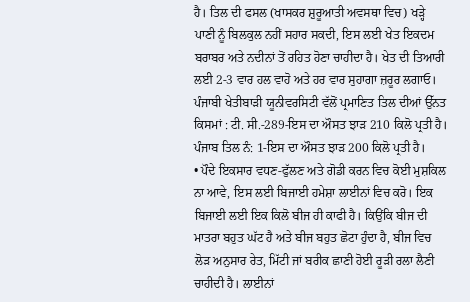ਹੈ। ਤਿਲ ਦੀ ਫਸਲ (ਖਾਸਕਰ ਸ਼ੁਰੂਆਤੀ ਅਵਸਥਾ ਵਿਚ) ਖੜ੍ਹੇ ਪਾਣੀ ਨੂੰ ਬਿਲਕੁਲ ਨਹੀਂ ਸਹਾਰ ਸਕਦੀ, ਇਸ ਲਈ ਖੇਤ ਇਕਦਮ ਬਰਾਬਰ ਅਤੇ ਨਦੀਨਾਂ ਤੋਂ ਰਹਿਤ ਹੋਣਾ ਚਾਹੀਦਾ ਹੈ। ਖੇਤ ਦੀ ਤਿਆਰੀ ਲਈ 2-3 ਵਾਰ ਹਲ ਵਾਹੋ ਅਤੇ ਹਰ ਵਾਰ ਸੁਹਾਗਾ ਜ਼ਰੂਰ ਲਗਾਓ।
ਪੰਜਾਬੀ ਖੇਤੀਬਾੜੀ ਯੂਨੀਵਰਸਿਟੀ ਵੱਲੋਂ ਪ੍ਰਮਾਣਿਤ ਤਿਲ ਦੀਆਂ ਉੱਨਤ ਕਿਸਮਾਂ : ਟੀ. ਸੀ.-289-ਇਸ ਦਾ ਔਸਤ ਝਾੜ 210 ਕਿਲੋ ਪ੍ਰਤੀ ਹੈ।
ਪੰਜਾਬ ਤਿਲ ਨੰ: 1-ਇਸ ਦਾ ਔਸਤ ਝਾੜ 200 ਕਿਲੋ ਪ੍ਰਤੀ ਹੈ।
• ਪੌਦੇ ਇਕਸਾਰ ਵਧਣ-ਫੁੱਲਣ ਅਤੇ ਗੋਡੀ ਕਰਨ ਵਿਚ ਕੋਈ ਮੁਸ਼ਕਿਲ ਨਾ ਆਵੇ, ਇਸ ਲਈ ਬਿਜਾਈ ਹਮੇਸ਼ਾ ਲਾਈਨਾਂ ਵਿਚ ਕਰੋ। ਇਕ ਬਿਜਾਈ ਲਈ ਇਕ ਕਿਲੋ ਬੀਜ ਹੀ ਕਾਫੀ ਹੈ। ਕਿਉਂਕਿ ਬੀਜ ਦੀ ਮਾਤਰਾ ਬਹੁਤ ਘੱਟ ਹੈ ਅਤੇ ਬੀਜ ਬਹੁਤ ਛੋਟਾ ਹੁੰਦਾ ਹੈ, ਬੀਜ ਵਿਚ ਲੋੜ ਅਨੁਸਾਰ ਰੇਤ, ਮਿੱਟੀ ਜਾਂ ਬਰੀਕ ਛਾਣੀ ਹੋਈ ਰੂੜੀ ਰਲਾ ਲੈਣੀ ਚਾਹੀਦੀ ਹੈ। ਲਾਈਨਾਂ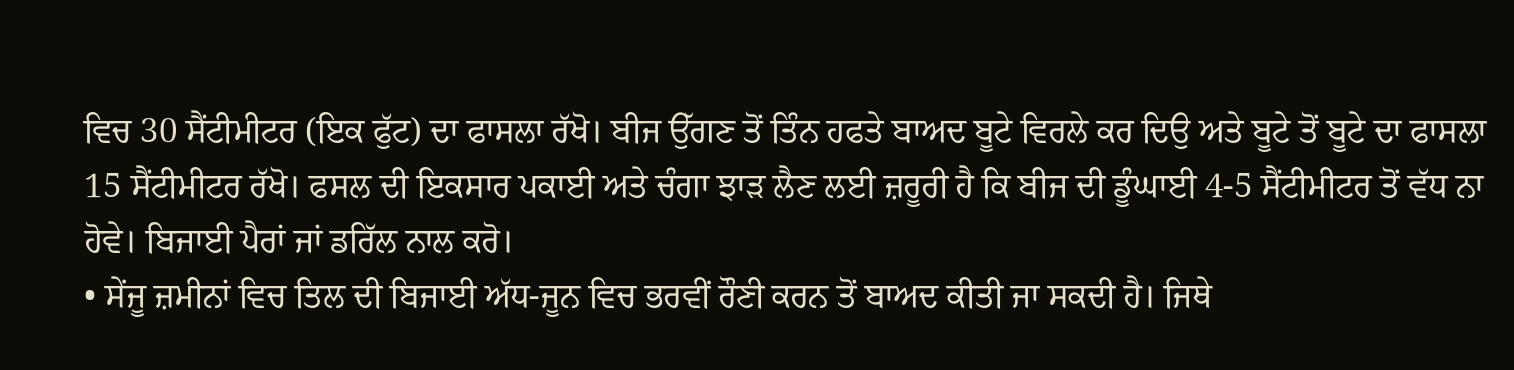ਵਿਚ 30 ਸੈਂਟੀਮੀਟਰ (ਇਕ ਫੁੱਟ) ਦਾ ਫਾਸਲਾ ਰੱਖੋ। ਬੀਜ ਉੱਗਣ ਤੋਂ ਤਿੰਨ ਹਫਤੇ ਬਾਅਦ ਬੂਟੇ ਵਿਰਲੇ ਕਰ ਦਿਉ ਅਤੇ ਬੂਟੇ ਤੋਂ ਬੂਟੇ ਦਾ ਫਾਸਲਾ 15 ਸੈਂਟੀਮੀਟਰ ਰੱਖੋ। ਫਸਲ ਦੀ ਇਕਸਾਰ ਪਕਾਈ ਅਤੇ ਚੰਗਾ ਝਾੜ ਲੈਣ ਲਈ ਜ਼ਰੂਰੀ ਹੈ ਕਿ ਬੀਜ ਦੀ ਡੂੰਘਾਈ 4-5 ਸੈਂਟੀਮੀਟਰ ਤੋਂ ਵੱਧ ਨਾ ਹੋਵੇ। ਬਿਜਾਈ ਪੈਰਾਂ ਜਾਂ ਡਰਿੱਲ ਨਾਲ ਕਰੋ।
• ਸੇਂਜੂ ਜ਼ਮੀਨਾਂ ਵਿਚ ਤਿਲ ਦੀ ਬਿਜਾਈ ਅੱਧ-ਜੂਨ ਵਿਚ ਭਰਵੀਂ ਰੌਣੀ ਕਰਨ ਤੋਂ ਬਾਅਦ ਕੀਤੀ ਜਾ ਸਕਦੀ ਹੈ। ਜਿਥੇ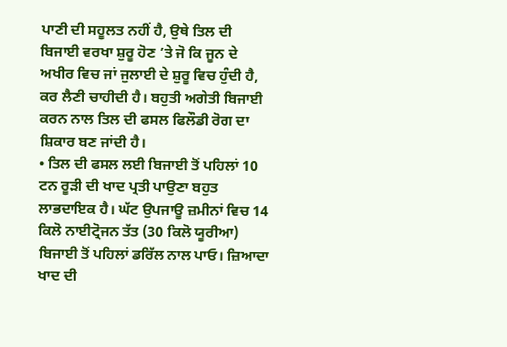ਪਾਣੀ ਦੀ ਸਹੂਲਤ ਨਹੀਂ ਹੈ, ਉਥੇ ਤਿਲ ਦੀ ਬਿਜਾਈ ਵਰਖਾ ਸ਼ੁਰੂ ਹੋਣ ’ਤੇ ਜੋ ਕਿ ਜੂਨ ਦੇ ਅਖੀਰ ਵਿਚ ਜਾਂ ਜੁਲਾਈ ਦੇ ਸ਼ੁਰੂ ਵਿਚ ਹੁੰਦੀ ਹੈ, ਕਰ ਲੈਣੀ ਚਾਹੀਦੀ ਹੈ। ਬਹੁਤੀ ਅਗੇਤੀ ਬਿਜਾਈ ਕਰਨ ਨਾਲ ਤਿਲ ਦੀ ਫਸਲ ਫਿਲੌਡੀ ਰੋਗ ਦਾ ਸ਼ਿਕਾਰ ਬਣ ਜਾਂਦੀ ਹੈ।
• ਤਿਲ ਦੀ ਫਸਲ ਲਈ ਬਿਜਾਈ ਤੋਂ ਪਹਿਲਾਂ 10 ਟਨ ਰੂੜੀ ਦੀ ਖਾਦ ਪ੍ਰਤੀ ਪਾਉਣਾ ਬਹੁਤ ਲਾਭਦਾਇਕ ਹੈ। ਘੱਟ ਉਪਜਾਊ ਜ਼ਮੀਨਾਂ ਵਿਚ 14 ਕਿਲੋ ਨਾਈਟ੍ਰੋਜਨ ਤੱਤ (30 ਕਿਲੋ ਯੂਰੀਆ) ਬਿਜਾਈ ਤੋਂ ਪਹਿਲਾਂ ਡਰਿੱਲ ਨਾਲ ਪਾਓ। ਜ਼ਿਆਦਾ ਖਾਦ ਦੀ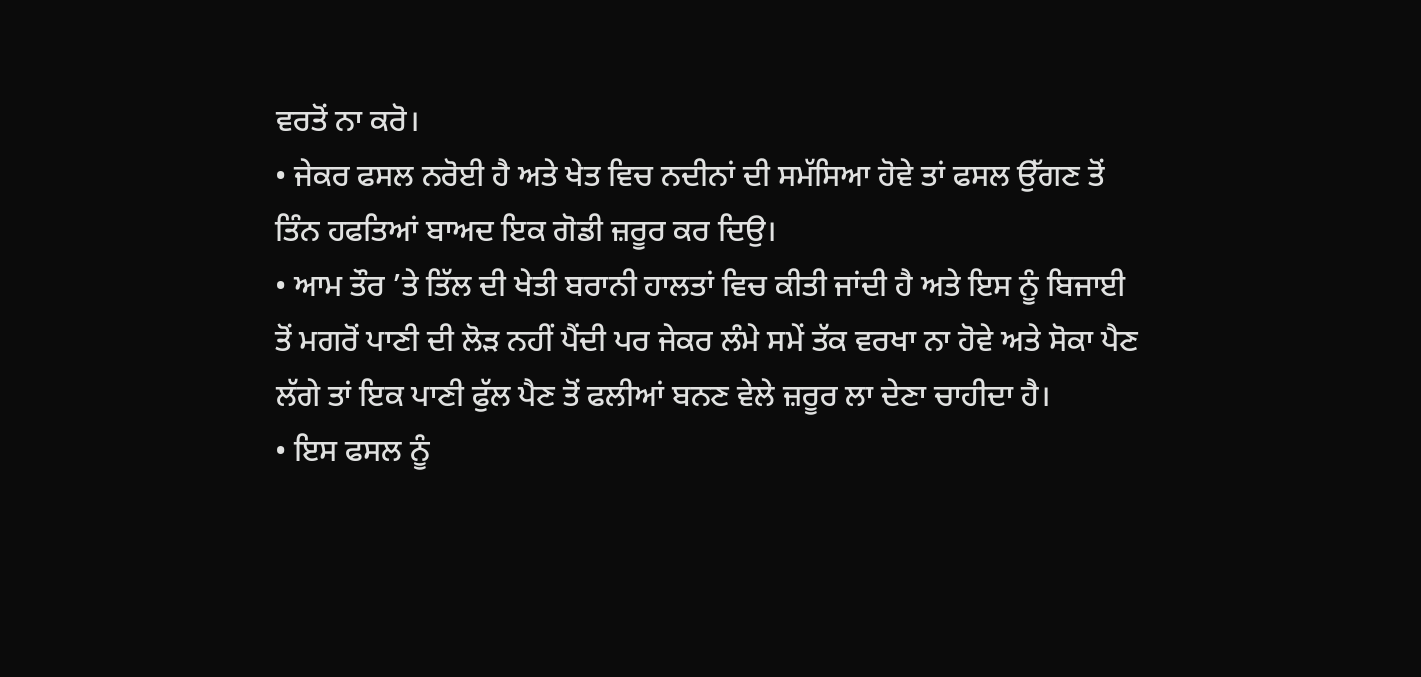ਵਰਤੋਂ ਨਾ ਕਰੋ।
• ਜੇਕਰ ਫਸਲ ਨਰੋਈ ਹੈ ਅਤੇ ਖੇਤ ਵਿਚ ਨਦੀਨਾਂ ਦੀ ਸਮੱਸਿਆ ਹੋਵੇ ਤਾਂ ਫਸਲ ਉੱਗਣ ਤੋਂ ਤਿੰਨ ਹਫਤਿਆਂ ਬਾਅਦ ਇਕ ਗੋਡੀ ਜ਼ਰੂਰ ਕਰ ਦਿਉ।
• ਆਮ ਤੌਰ ’ਤੇ ਤਿੱਲ ਦੀ ਖੇਤੀ ਬਰਾਨੀ ਹਾਲਤਾਂ ਵਿਚ ਕੀਤੀ ਜਾਂਦੀ ਹੈ ਅਤੇ ਇਸ ਨੂੰ ਬਿਜਾਈ ਤੋਂ ਮਗਰੋਂ ਪਾਣੀ ਦੀ ਲੋੜ ਨਹੀਂ ਪੈਂਦੀ ਪਰ ਜੇਕਰ ਲੰਮੇ ਸਮੇਂ ਤੱਕ ਵਰਖਾ ਨਾ ਹੋਵੇ ਅਤੇ ਸੋਕਾ ਪੈਣ ਲੱਗੇ ਤਾਂ ਇਕ ਪਾਣੀ ਫੁੱਲ ਪੈਣ ਤੋਂ ਫਲੀਆਂ ਬਨਣ ਵੇਲੇ ਜ਼ਰੂਰ ਲਾ ਦੇਣਾ ਚਾਹੀਦਾ ਹੈ।
• ਇਸ ਫਸਲ ਨੂੰ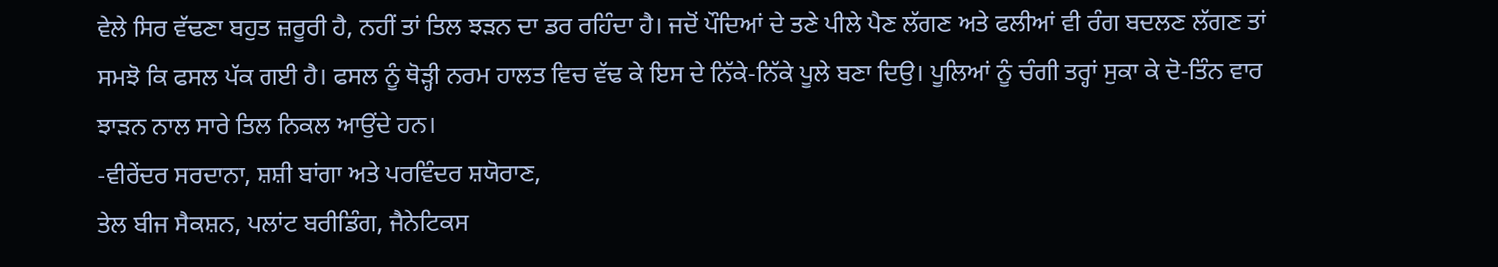ਵੇਲੇ ਸਿਰ ਵੱਢਣਾ ਬਹੁਤ ਜ਼ਰੂਰੀ ਹੈ, ਨਹੀਂ ਤਾਂ ਤਿਲ ਝੜਨ ਦਾ ਡਰ ਰਹਿੰਦਾ ਹੈ। ਜਦੋਂ ਪੌਦਿਆਂ ਦੇ ਤਣੇ ਪੀਲੇ ਪੈਣ ਲੱਗਣ ਅਤੇ ਫਲੀਆਂ ਵੀ ਰੰਗ ਬਦਲਣ ਲੱਗਣ ਤਾਂ ਸਮਝੋ ਕਿ ਫਸਲ ਪੱਕ ਗਈ ਹੈ। ਫਸਲ ਨੂੰ ਥੋੜ੍ਹੀ ਨਰਮ ਹਾਲਤ ਵਿਚ ਵੱਢ ਕੇ ਇਸ ਦੇ ਨਿੱਕੇ-ਨਿੱਕੇ ਪੂਲੇ ਬਣਾ ਦਿਉ। ਪੂਲਿਆਂ ਨੂੰ ਚੰਗੀ ਤਰ੍ਹਾਂ ਸੁਕਾ ਕੇ ਦੋ-ਤਿੰਨ ਵਾਰ ਝਾੜਨ ਨਾਲ ਸਾਰੇ ਤਿਲ ਨਿਕਲ ਆਉਂਦੇ ਹਨ।
-ਵੀਰੇਂਦਰ ਸਰਦਾਨਾ, ਸ਼ਸ਼ੀ ਬਾਂਗਾ ਅਤੇ ਪਰਵਿੰਦਰ ਸ਼ਯੋਰਾਣ,
ਤੇਲ ਬੀਜ ਸੈਕਸ਼ਨ, ਪਲਾਂਟ ਬਰੀਡਿੰਗ, ਜੈਨੇਟਿਕਸ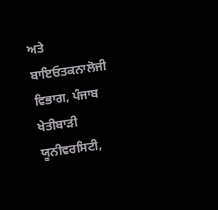ਅਤੇ ਬਾਇਓਤਕਨਾਲੋਜੀ ਵਿਭਾਗ, ਪੰਜਾਬ ਖੇਤੀਬਾੜੀ ਯੂਨੀਵਰਸਿਟੀ,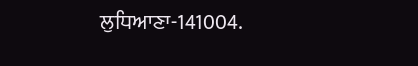ਲੁਧਿਆਣਾ-141004.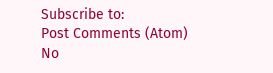Subscribe to:
Post Comments (Atom)
No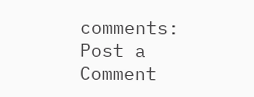comments:
Post a Comment